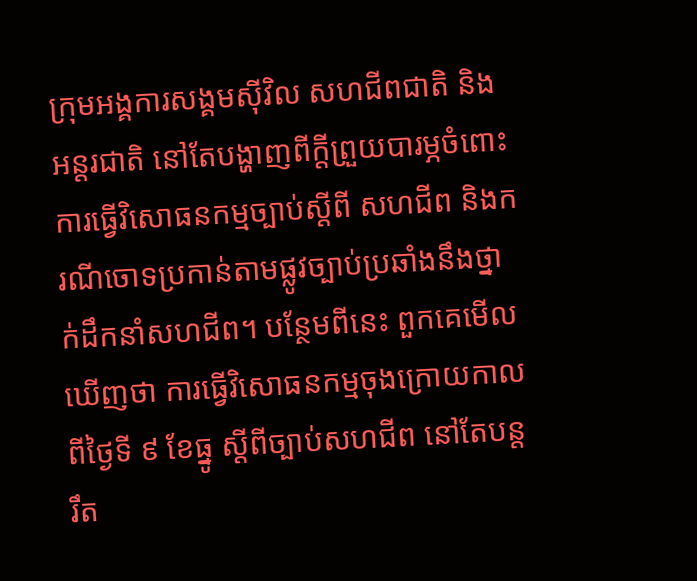ក្រុមអង្គការសង្គមស៊ីវិល សហជីពជាតិ និងអន្តរជាតិ នៅតែបង្ហាញពីក្តីព្រួយបារម្ភចំពោះការធ្វើវិសោធនកម្មច្បាប់ស្តីពី សហជីព និងករណីចោទប្រកាន់តាមផ្លូវច្បាប់ប្រឆាំងនឹងថ្នាក់ដឹកនាំសហជីព។ បន្ថែមពីនេះ ពួកគេមើលឃើញថា ការធ្វើវិសោធនកម្មចុងក្រោយកាលពីថ្ងៃទី ៩ ខែធ្នូ ស្តីពីច្បាប់សហជីព នៅតែបន្តរឹត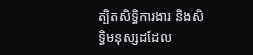ត្បិតសិទ្ធិការងារ និងសិទ្ធិមនុស្សដដែល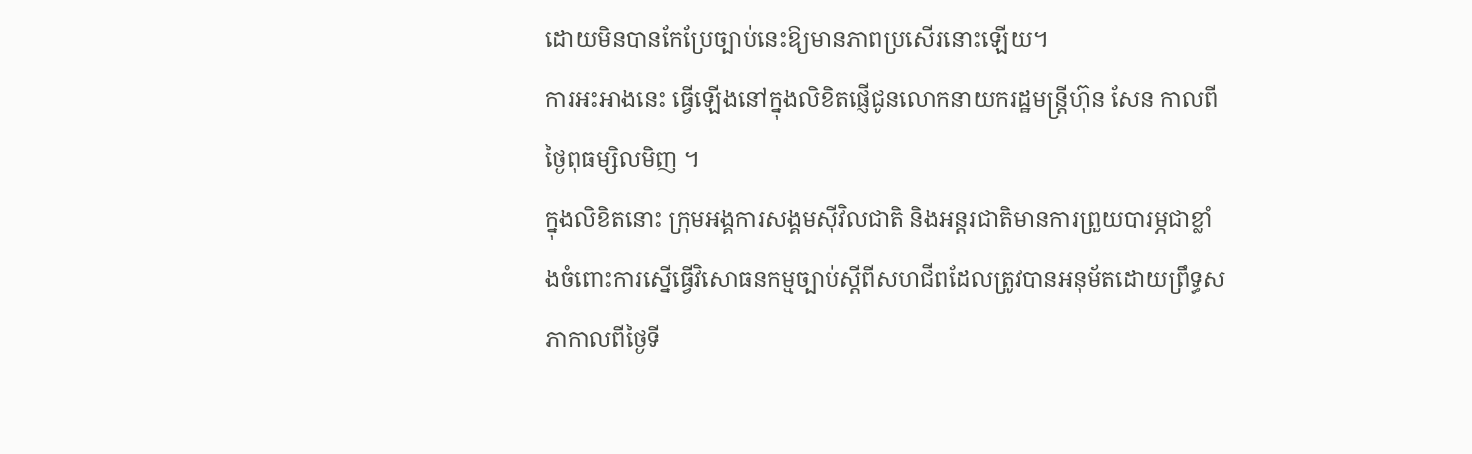ដោយមិនបានកែប្រែច្បាប់នេះឱ្យមានភាពប្រសើរនោះឡើយ។
ការអះអាងនេះ ធ្វើឡើងនៅក្នុងលិខិតផ្ញើជូនលោកនាយករដ្ឋមន្ត្រីហ៊ុន សែន កាលពីថ្ងៃពុធម្សិលមិញ ។
ក្នុងលិខិតនោះ ក្រុមអង្គការសង្គមស៊ីវិលជាតិ និងអន្តរជាតិមានការព្រួយបារម្ភជាខ្លាំងចំពោះការស្នើធ្វើវិសោធនកម្មច្បាប់ស្តីពីសហជីពដែលត្រូវបានអនុម័តដោយព្រឹទ្ធសភាកាលពីថ្ងៃទី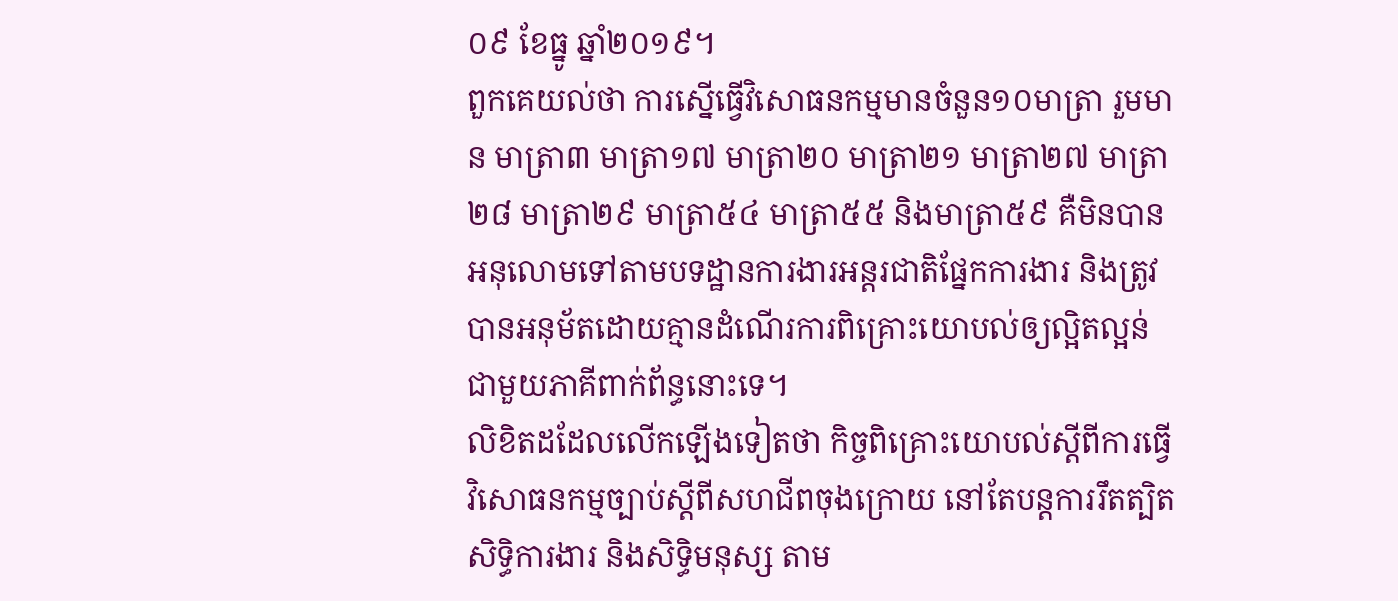០៩ ខែធ្នូ ឆ្នាំ២០១៩។
ពួកគេយល់ថា ការស្នើធ្វើវិសោធនកម្មមានចំនួន១០មាត្រា រួមមាន មាត្រា៣ មាត្រា១៧ មាត្រា២០ មាត្រា២១ មាត្រា២៧ មាត្រា២៨ មាត្រា២៩ មាត្រា៥៤ មាត្រា៥៥ និងមាត្រា៥៩ គឺមិនបានអនុលោមទៅតាមបទដ្ឋានការងារអន្តរជាតិផ្នែកការងារ និងត្រូវបានអនុម័តដោយគ្មានដំណើរការពិគ្រោះយោបល់ឲ្យល្អិតល្អន់ជាមួយភាគីពាក់ព័ន្ធនោះទេ។
លិខិតដដែលលើកឡើងទៀតថា កិច្ចពិគ្រោះយោបល់ស្តីពីការធ្វើវិសោធនកម្មច្បាប់ស្តីពីសហជីពចុងក្រោយ នៅតែបន្តការរឹតត្បិតសិទ្ធិការងារ និងសិទ្ធិមនុស្ស តាម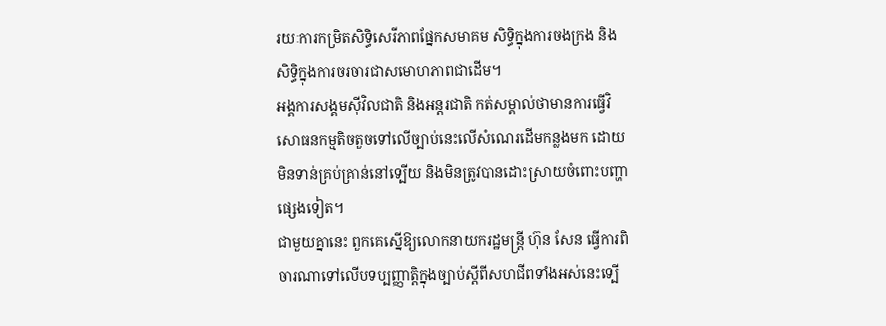រយៈការកម្រិតសិទ្ធិសេរីភាពផ្នែកសមាគម សិទ្ធិក្នុងការចងក្រង និងសិទ្ធិក្នុងការចរចារជាសមោហភាពជាដើម។
អង្គការសង្គមស៊ីវិលជាតិ និងអន្តរជាតិ កត់សម្គាល់ថាមានការធ្វើវិសោធនកម្មតិចតួចទៅលើច្បាប់នេះលើសំណេរដើមកន្លងមក ដោយមិនទាន់គ្រប់គ្រាន់នៅទ្បើយ និងមិនត្រូវបានដោះស្រាយចំពោះបញ្ហាផ្សេងទៀត។
ជាមួយគ្នានេះ ពួកគេស្នើឱ្យលោកនាយករដ្ឋមន្រ្តី ហ៊ុន សែន ធ្វើការពិចារណាទៅលើបទប្បញ្ញាត្តិក្នុងច្បាប់ស្តីពីសហជីពទាំងអស់នេះទ្បើ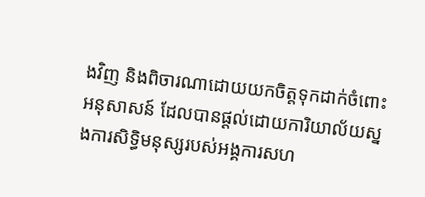ងវិញ និងពិចារណាដោយយកចិត្តទុកដាក់ចំពោះអនុសាសន៍ ដែលបានផ្តល់ដោយការិយាល័យស្នងការសិទ្ធិមនុស្សរបស់អង្គការសហ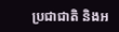ប្រជាជាតិ និងអ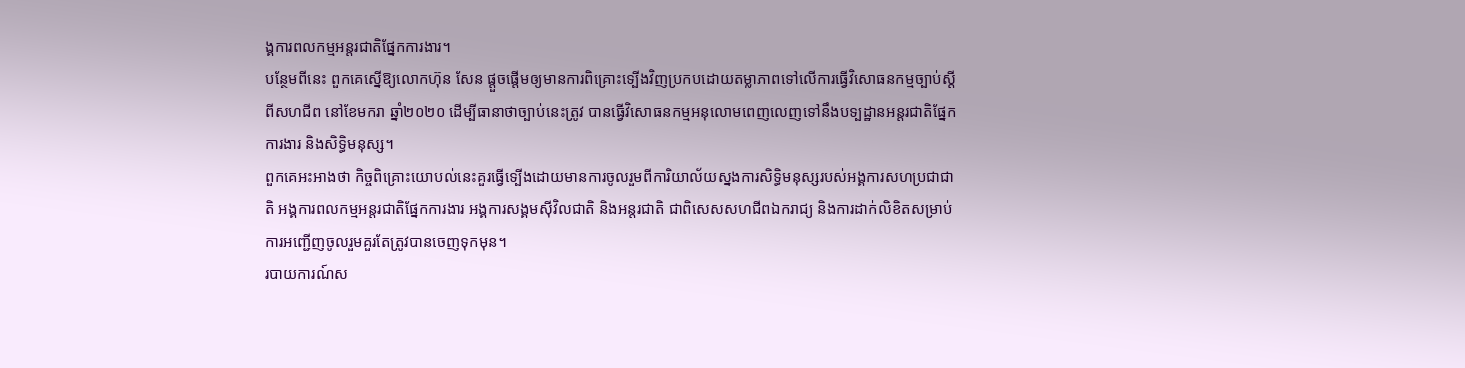ង្គការពលកម្មអន្តរជាតិផ្នែកការងារ។
បន្ថែមពីនេះ ពួកគេស្នើឱ្យលោកហ៊ុន សែន ផ្តួចផ្តើមឲ្យមានការពិគ្រោះទ្បើងវិញប្រកបដោយតម្លាភាពទៅលើការធ្វើវិសោធនកម្មច្បាប់ស្តីពីសហជីព នៅខែមករា ឆ្នាំ២០២០ ដើម្បីធានាថាច្បាប់នេះត្រូវ បានធ្វើវិសោធនកម្មអនុលោមពេញលេញទៅនឹងបទ្បដ្ឋានអន្តរជាតិផ្នែកការងារ និងសិទ្ធិមនុស្ស។
ពួកគេអះអាងថា កិច្ចពិគ្រោះយោបល់នេះគួរធ្វើទ្បើងដោយមានការចូលរួមពីការិយាល័យស្នងការសិទ្ធិមនុស្សរបស់អង្គការសហប្រជាជាតិ អង្គការពលកម្មអន្តរជាតិផ្នែកការងារ អង្គការសង្គមស៊ីវិលជាតិ និងអន្តរជាតិ ជាពិសេសសហជីពឯករាជ្យ និងការដាក់លិខិតសម្រាប់ការអញ្ជើញចូលរួមគួរតែត្រូវបានចេញទុកមុន។
របាយការណ៍ស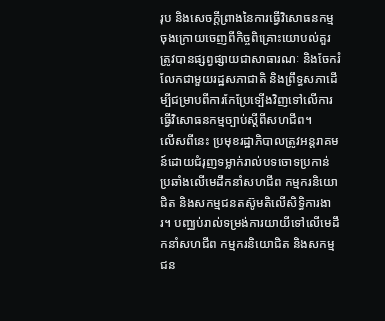រុប និងសេចក្តីព្រាងនៃការធ្វើវិសោធនកម្មចុងក្រោយចេញពីកិច្ចពិគ្រោះយោបល់គួរត្រូវបានផ្សព្វផ្សាយជាសាធារណៈ និងចែករំលែកជាមួយរដ្ឋសភាជាតិ និងព្រឹទ្ធសភាដើម្បីជម្រាបពីការកែប្រែទ្បើងវិញទៅលើការធ្វើវិសោធនកម្មច្បាប់ស្តីពីសហជីព។
លើសពីនេះ ប្រមុខរដ្ឋាភិបាលត្រូវអន្តរាគមន៍ដោយជំរុញទម្លាក់រាល់បទចោទប្រកាន់ប្រឆាំងលើមេដឹកនាំសហជីព កម្មករនិយោជិត និងសកម្មជនតស៊ូមតិលើសិទ្ធិការងារ។ បញ្ឈប់រាល់ទម្រង់ការយាយីទៅលើមេដឹកនាំសហជីព កម្មករនិយោជិត និងសកម្មជន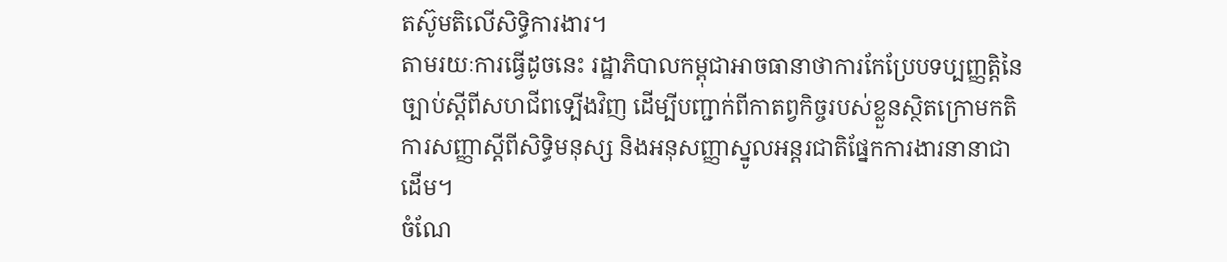តស៊ូមតិលើសិទ្ធិការងារ។
តាមរយៈការធ្វើដូចនេះ រដ្ឋាភិបាលកម្ពុជាអាចធានាថាការកែប្រែបទប្បញ្ញតិ្តនៃច្បាប់ស្តីពីសហជីពទ្បើងវិញ ដើម្បីបញ្ជាក់ពីកាតព្វកិច្ចរបស់ខ្លួនស្ថិតក្រោមកតិការសញ្ញាស្តីពីសិទ្ធិមនុស្ស និងអនុសញ្ញាស្នូលអន្តរជាតិផ្នែកការងារនានាជាដើម។
ចំណែ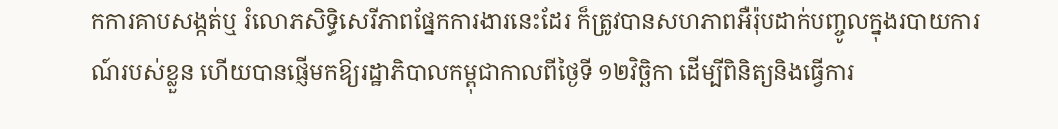កការគាបសង្កត់ឬ រំលោភសិទ្ធិសេរីភាពផ្នែកការងារនេះដែរ ក៏ត្រូវបានសហភាពអឺរ៉ុបដាក់បញ្ចូលក្នុងរបាយការណ៍របស់ខ្លួន ហើយបានផ្ញើមកឱ្យរដ្ឋាភិបាលកម្ពុជាកាលពីថ្ងៃទី ១២វិច្ឆិកា ដើម្បីពិនិត្យនិងធ្វើការ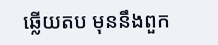ឆ្លើយតប មុននឹងពួក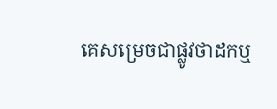គេសម្រេចជាផ្លូវថាដកឬ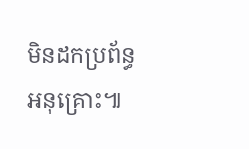មិនដកប្រព័ន្ធអនុគ្រោះ៕